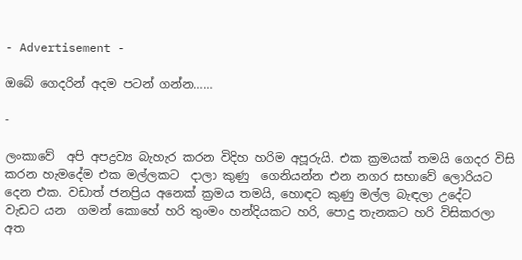- Advertisement -

ඔබේ ගෙදරින් අදම පටන් ගන්න……

-

ලංකාවේ  අපි අපද්‍රව්‍ය බැහැර කරන විදිහ හරිම අපූරුයි. එක ක්‍රමයක් තමයි ගෙදර විසි කරන හැමදේම එක මල්ලකට  දාලා කුණු  ගෙනියන්න එන නගර සභාවේ ලොරියට දෙන එක. වඩාත් ජනප්‍රිය අනෙක් ක්‍රමය තමයි, හොඳට කුණු මල්ල බැඳලා උදේට  වැඩට යන  ගමන් කොහේ හරි තුංමං හන්දියකට හරි, පොදු තැනකට හරි විසිකරලා අත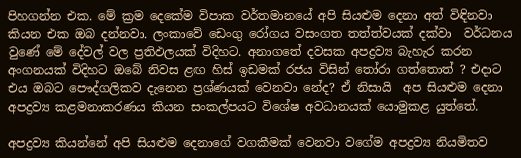පිහගන්න එක. මේ ක්‍රම දෙකේම විපාක වර්තමානයේ අපි සියළුම දෙනා අත් විඳිනවා කියන එක ඔබ දන්නවා. ලංකාවේ ඩෙංගු රෝගය වසංගත තත්ත්වයක් දක්වා  වර්ධනය වුණේ මේ දේවල් වල ප්‍රතිඵලයක් විදිහට. අනාගතේ දවසක අපද්‍රව්‍ය බැහැර කරන අංගනයක් විදිහට ඔබේ නිවස ළඟ හිස් ඉඩමක් රජය විසින් තෝරා ගත්තොත් ? එදාට එය ඔබට පෞද්ගලිකව දැනෙන ප්‍රශ්ණයක් වෙනවා නේද? ඒ නිසායි  අප සියළුම දෙනා අපද්‍රව්‍ය කළමනාකරණය කියන සංකල්පයට විශේෂ අවධානයක් යොමුකළ යුත්තේ.

අපද්‍රව්‍ය කියන්නේ අපි සියළුම දෙනාගේ වගකීමක් වෙනවා වගේම අපද්‍රව්‍ය නියමිතව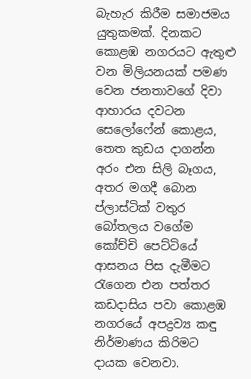බැහැර කිරීම සමාජමය යුතුකමක්. දිනකට කොළඹ නගරයට ඇතුළු වන මිලියනයක් පමණ වෙන ජනතාවගේ දිවා ආහාරය දවටන සෙලෝෆේන් කොළය, තෙත කුඩය දාගන්න අරං එන සිලි බෑගය, අතර මගදී බොන ප්ලාස්ටික් වතුර බෝතලය වගේම කෝච්චි පෙට්ටියේ ආසනය පිස දැමීමට රැගෙන එන පත්තර කඩදාසිය පවා කොළඹ නගරයේ අපද්‍රව්‍ය කඳු නිර්මාණය කිරිමට දායක වෙනවා.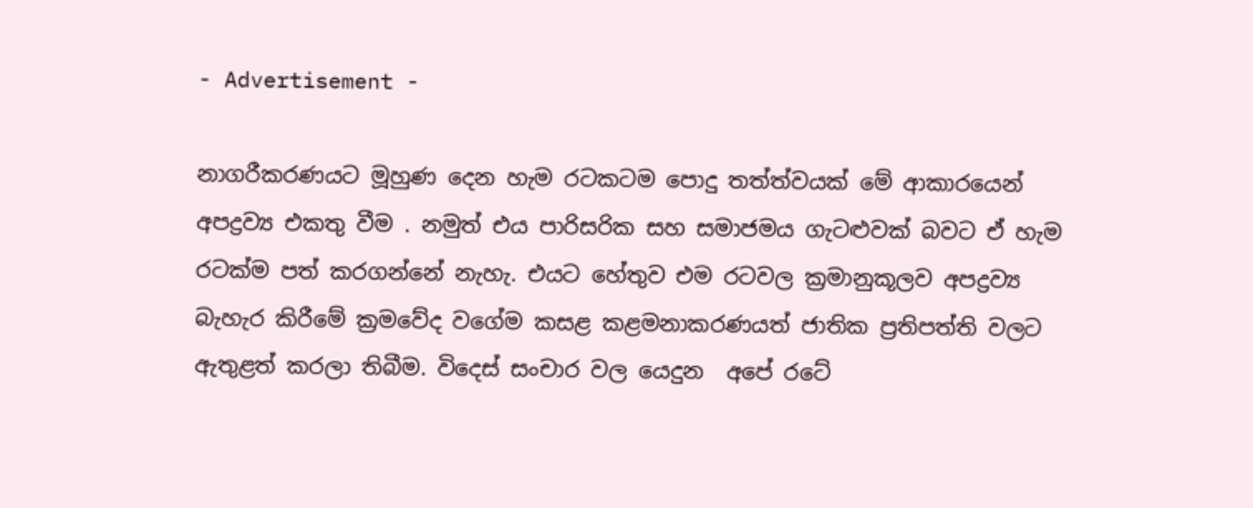- Advertisement -

නාගරීකරණයට මූහුණ දෙන හැම රටකටම පොදු තත්ත්වයක් මේ ආකාරයෙන් අපද්‍රව්‍ය එකතු වීම . නමුත් එය පාරිසරික සහ සමාජමය ගැටළුවක් බවට ඒ හැම රටක්ම පත් කරගන්නේ නැහැ. එයට හේතුව එම රටවල ක්‍රමානුකූලව අපද්‍රව්‍ය බැහැර කිරීමේ ක්‍රමවේද වගේම කසළ කළමනාකරණයත් ජාතික ප්‍රතිපත්ති වලට ඇතුළත් කරලා තිබීම. විදෙස් සංචාර වල යෙදුන  අපේ රටේ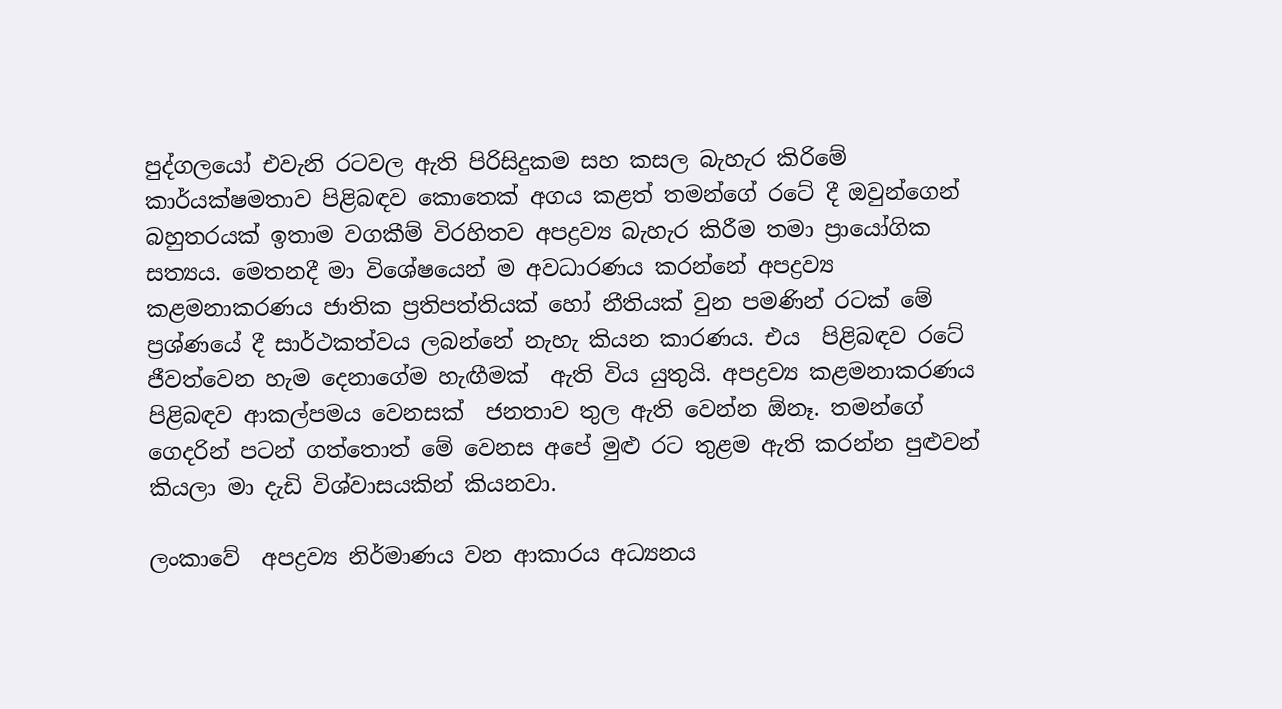පුද්ගලයෝ එවැනි රටවල ඇති පිරිසිදුකම සහ කසල බැහැර කිරිමේ කාර්යක්ෂමතාව පිළිබඳව කොතෙක් අගය කළත් තමන්ගේ රටේ දී ඔවුන්ගෙන් බහුතරයක් ඉතාම වගකීම් විරහිතව අපද්‍රව්‍ය බැහැර කිරීම තමා ප්‍රායෝගික සත්‍යය. මෙතනදී මා විශේෂයෙන් ම අවධාරණය කරන්නේ අපද්‍රව්‍ය කළමනාකරණය ජාතික ප්‍රතිපත්තියක් හෝ නීතියක් වුන පමණින් රටක් මේ ප්‍රශ්ණයේ දී සාර්ථකත්වය ලබන්නේ නැහැ කියන කාරණය. එය  පිළිබඳව රටේ ජීවත්වෙන හැම දෙනාගේම හැඟීමක්  ඇති විය යුතුයි. අපද්‍රව්‍ය කළමනාකරණය පිළිබඳව ආකල්පමය වෙනසක්  ජනතාව තුල ඇති වෙන්න ඕනෑ. තමන්ගේ ගෙදරින් පටන් ගත්තොත් මේ වෙනස අපේ මුළු රට තුළම ඇති කරන්න පුළුවන් කියලා මා දැඩි විශ්වාසයකින් කියනවා.

ලංකාවේ  අපද්‍රව්‍ය නිර්මාණය වන ආකාරය අධ්‍යනය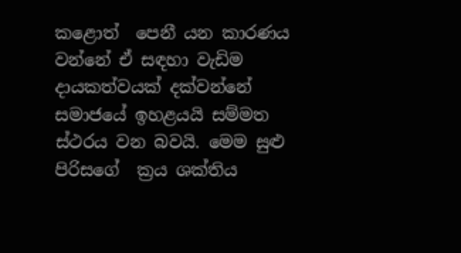කළොත්  පෙනී යන කාරණය වන්නේ ඒ සඳහා වැඩිම දායකත්වයක් දක්වන්නේ සමාජයේ ඉහළයයි සම්මත ස්ථරය වන බවයි. මෙම සුළු පිරිසගේ  ක්‍රය ශක්තිය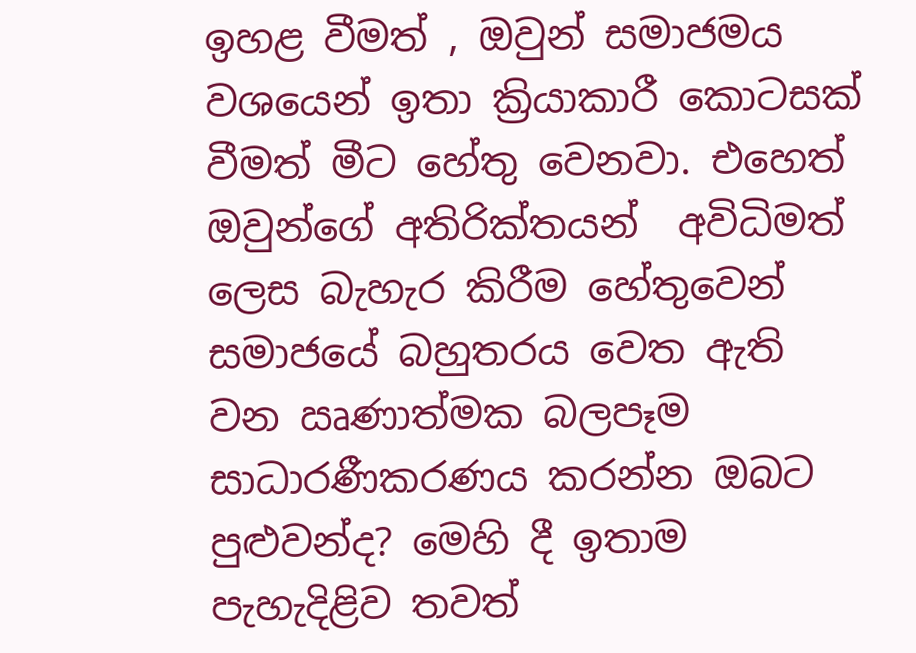ඉහළ වීමත් , ඔවුන් සමාජමය වශයෙන් ඉතා ක්‍රියාකාරී කොටසක් වීමත් මීට හේතු වෙනවා. එහෙත් ඔවුන්ගේ අතිරික්තයන්  අවිධිමත් ලෙස බැහැර කිරීම හේතුවෙන්  සමාජයේ බහුතරය වෙත ඇති වන ඍණාත්මක බලපෑම සාධාරණීකරණය කරන්න ඔබට පුළුවන්ද? මෙහි දී ඉතාම පැහැදිළිව තවත්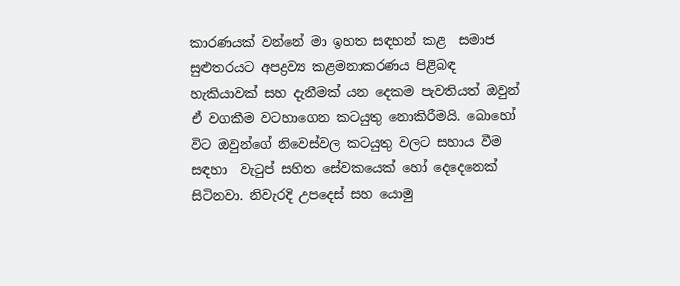කාරණයක් වන්නේ මා ඉහත සඳහන් කළ  සමාජ සුළුතරයට අපද්‍රව්‍ය කළමනාකරණය පිළිබඳ හැකියාවක් සහ දැනීමක් යන දෙකම පැවතියත් ඔවුන් ඒ වගකීම වටහාගෙන කටයුතු නොකිරීමයි. බොහෝ විට ඔවුන්ගේ නිවෙස්වල කටයුතු වලට සහාය වීම සඳහා  වැටුප් සහිත සේවකයෙක් හෝ දෙදෙනෙක් සිටිනවා. නිවැරදි උපදෙස් සහ යොමු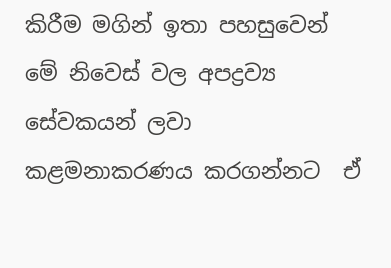කිරීම මගින් ඉතා පහසුවෙන් මේ නිවෙස් වල අපද්‍රව්‍ය සේවකයන් ලවා කළමනාකරණය කරගන්නට  ඒ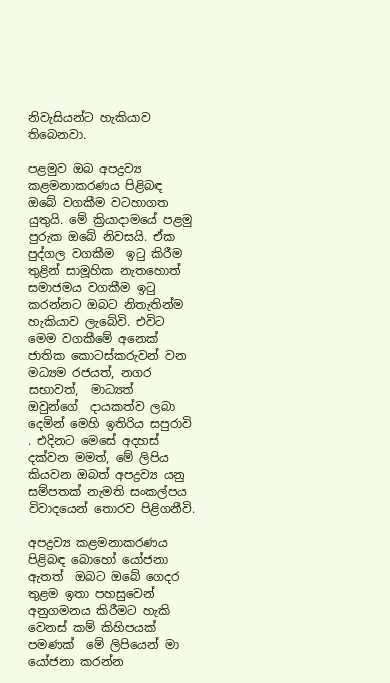නිවැසියන්ට හැකියාව තිබෙනවා.

පළමුව ඔබ අපද්‍රව්‍ය කළමනාකරණය පිළිබඳ ඔබේ වගකීම වටහාගත යුතුයි. මේ ක්‍රියාදාමයේ පළමු පුරුක ඔබේ නිවසයි. ඒක පුද්ගල වගකීම  ඉටු කිරීම තුළින් සාමූහික නැතහොත් සමාජමය වගකීම ඉටු කරන්නට ඔබට නිතැතින්ම හැකියාව ලැබේවි. එවිට මෙම වගකීමේ අනෙක්  ජාතික කොටස්කරුවන් වන මධ්‍යම රජයත්, නගර සභාවත්,  මාධ්‍යත්  ඔවුන්ගේ  දායකත්ව ලබා දෙමින් මෙහි ඉතිරිය සපුරාවි . එදිනට මෙසේ අදහස් දක්වන මමත්, මේ ලිපිය කියවන ඔබත් අපද්‍රව්‍ය යනු සම්පතක් නැමති සංකල්පය විවාදයෙන් තොරව පිළිගනීවි.

අපද්‍රව්‍ය කළමනාකරණය පිළිබඳ බොහෝ යෝජනා ඇතත්  ඔබට ඔබේ ගෙදර තුළම ඉතා පහසුවෙන්  අනුගමනය කිරීමට හැකි වෙනස් කම් කිහිපයක් පමණක්  මේ ලිපියෙන් මා යෝජනා කරන්න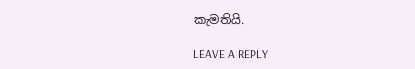කැමතියි.

LEAVE A REPLY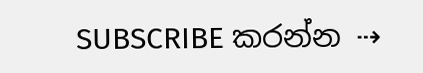SUBSCRIBE කරන්න ⇢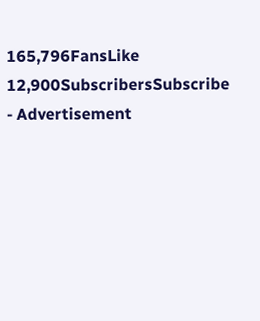165,796FansLike
12,900SubscribersSubscribe
- Advertisement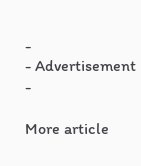-
- Advertisement -

More article